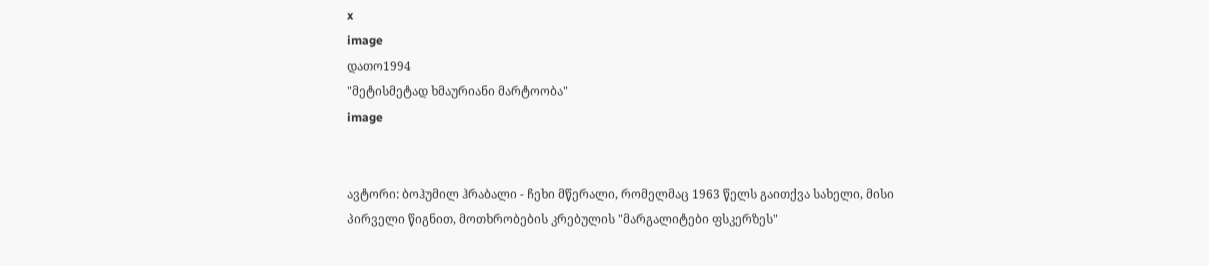x
image
დათო1994
"მეტისმეტად ხმაურიანი მარტოობა"
image


ავტორი: ბოჰუმილ ჰრაბალი - ჩეხი მწერალი, რომელმაც 1963 წელს გაითქვა სახელი, მისი პირველი წიგნით, მოთხრობების კრებულის "მარგალიტები ფსკერზეს"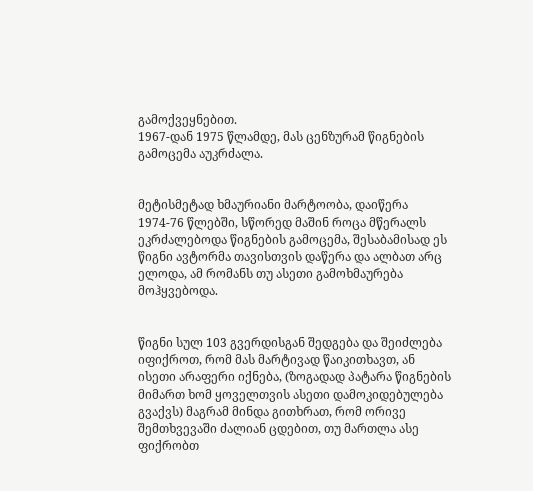გამოქვეყნებით.
1967-დან 1975 წლამდე, მას ცენზურამ წიგნების გამოცემა აუკრძალა.


მეტისმეტად ხმაურიანი მარტოობა, დაიწერა 1974-76 წლებში, სწორედ მაშინ როცა მწერალს ეკრძალებოდა წიგნების გამოცემა, შესაბამისად ეს წიგნი ავტორმა თავისთვის დაწერა და ალბათ არც ელოდა, ამ რომანს თუ ასეთი გამოხმაურება მოჰყვებოდა.


წიგნი სულ 103 გვერდისგან შედგება და შეიძლება იფიქროთ, რომ მას მარტივად წაიკითხავთ, ან ისეთი არაფერი იქნება, (ზოგადად პატარა წიგნების მიმართ ხომ ყოველთვის ასეთი დამოკიდებულება გვაქვს) მაგრამ მინდა გითხრათ, რომ ორივე შემთხვევაში ძალიან ცდებით, თუ მართლა ასე ფიქრობთ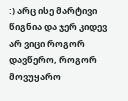:) არც ისე მარტივი წიგნია და ჯერ კიდევ არ ვიცი როგორ დავწერო, როგორ მოვუყარო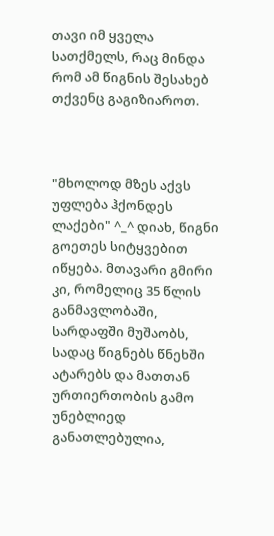თავი იმ ყველა სათქმელს, რაც მინდა რომ ამ წიგნის შესახებ თქვენც გაგიზიაროთ.



"მხოლოდ მზეს აქვს უფლება ჰქონდეს ლაქები" ^_^ დიახ, წიგნი გოეთეს სიტყვებით იწყება. მთავარი გმირი კი, რომელიც 35 წლის განმავლობაში, სარდაფში მუშაობს, სადაც წიგნებს წნეხში ატარებს და მათთან ურთიერთობის გამო უნებლიედ განათლებულია,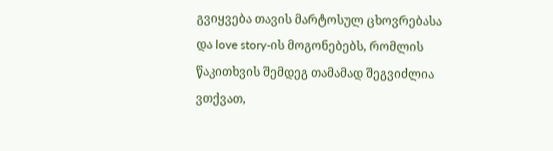გვიყვება თავის მარტოსულ ცხოვრებასა და love story-ის მოგონებებს, რომლის წაკითხვის შემდეგ თამამად შეგვიძლია ვთქვათ,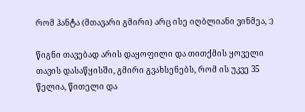რომ ჰანტა (მთავარი გმირი) არც ისე იღბლიანი ვინმეა, :)

წიგნი თავებად არის დაყოფილი და თითქმის ყოველი თავის დასაწყისში, გმირი გვახსენებს, რომ ის უკვე 35 წელია, წითელი და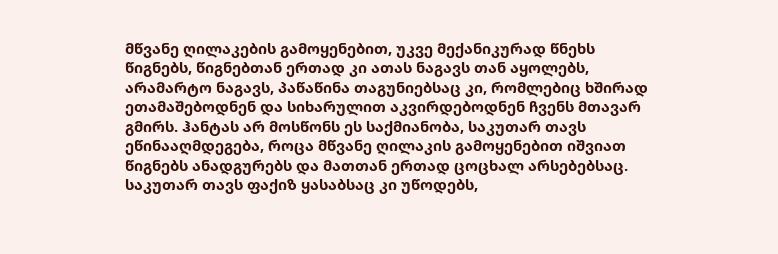მწვანე ღილაკების გამოყენებით, უკვე მექანიკურად წნეხს წიგნებს, წიგნებთან ერთად კი ათას ნაგავს თან აყოლებს, არამარტო ნაგავს, პაწაწინა თაგუნიებსაც კი, რომლებიც ხშირად ეთამაშებოდნენ და სიხარულით აკვირდებოდნენ ჩვენს მთავარ გმირს. ჰანტას არ მოსწონს ეს საქმიანობა, საკუთარ თავს ეწინააღმდეგება, როცა მწვანე ღილაკის გამოყენებით იშვიათ წიგნებს ანადგურებს და მათთან ერთად ცოცხალ არსებებსაც. საკუთარ თავს ფაქიზ ყასაბსაც კი უწოდებს,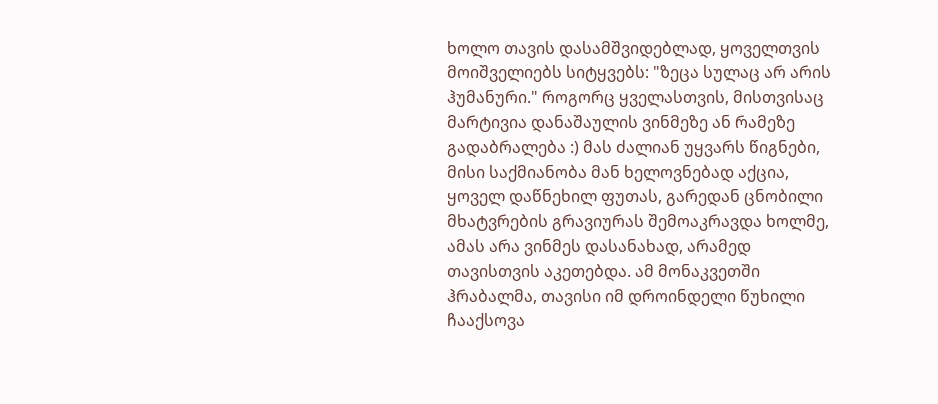ხოლო თავის დასამშვიდებლად, ყოველთვის მოიშველიებს სიტყვებს: "ზეცა სულაც არ არის ჰუმანური." როგორც ყველასთვის, მისთვისაც მარტივია დანაშაულის ვინმეზე ან რამეზე გადაბრალება :) მას ძალიან უყვარს წიგნები, მისი საქმიანობა მან ხელოვნებად აქცია, ყოველ დაწნეხილ ფუთას, გარედან ცნობილი მხატვრების გრავიურას შემოაკრავდა ხოლმე, ამას არა ვინმეს დასანახად, არამედ თავისთვის აკეთებდა. ამ მონაკვეთში ჰრაბალმა, თავისი იმ დროინდელი წუხილი ჩააქსოვა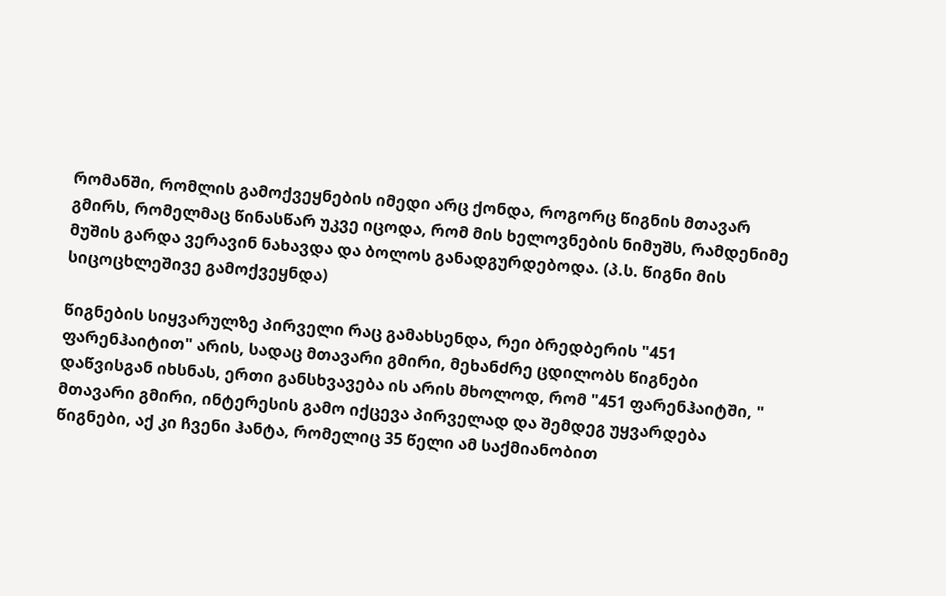რომანში, რომლის გამოქვეყნების იმედი არც ქონდა, როგორც წიგნის მთავარ გმირს, რომელმაც წინასწარ უკვე იცოდა, რომ მის ხელოვნების ნიმუშს, რამდენიმე მუშის გარდა ვერავინ ნახავდა და ბოლოს განადგურდებოდა. (პ.ს. წიგნი მის სიცოცხლეშივე გამოქვეყნდა)

წიგნების სიყვარულზე პირველი რაც გამახსენდა, რეი ბრედბერის "451 ფარენჰაიტით" არის, სადაც მთავარი გმირი, მეხანძრე ცდილობს წიგნები დაწვისგან იხსნას, ერთი განსხვავება ის არის მხოლოდ, რომ "451 ფარენჰაიტში, " მთავარი გმირი, ინტერესის გამო იქცევა პირველად და შემდეგ უყვარდება წიგნები, აქ კი ჩვენი ჰანტა, რომელიც 35 წელი ამ საქმიანობით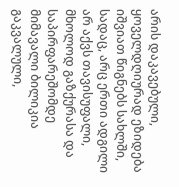არის დაკავებული, ყოველდღიურად ეზიდება იშვიათ წიგნებს სახლში, სადაც, არც ერთი ადგილი არ აქვს თავისუფალი, მხოლოდ გაზქურასა და საპირფარეშომდე მიმავალი ბილიკია გაკვალული,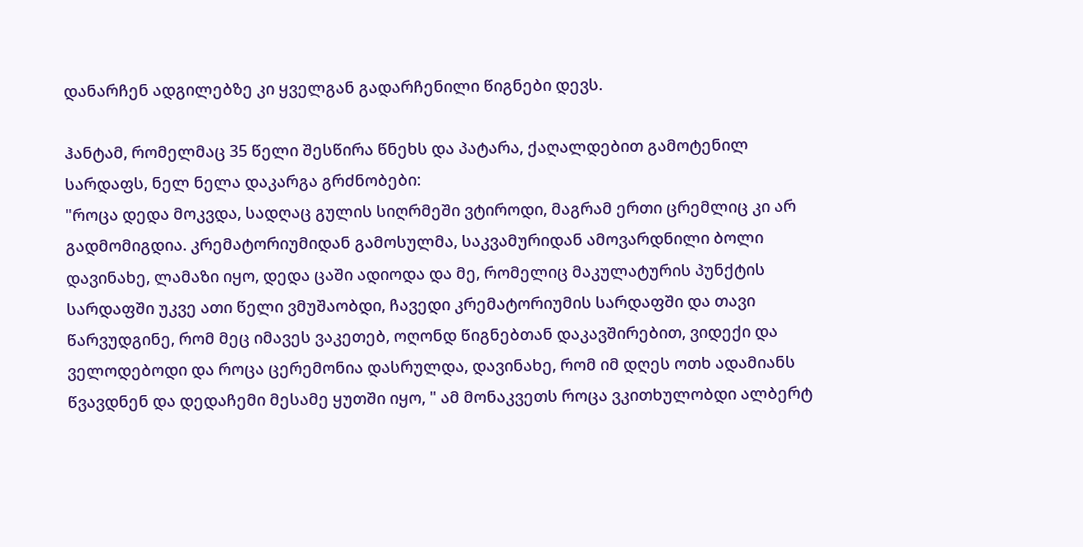დანარჩენ ადგილებზე კი ყველგან გადარჩენილი წიგნები დევს.

ჰანტამ, რომელმაც 35 წელი შესწირა წნეხს და პატარა, ქაღალდებით გამოტენილ სარდაფს, ნელ ნელა დაკარგა გრძნობები:
"როცა დედა მოკვდა, სადღაც გულის სიღრმეში ვტიროდი, მაგრამ ერთი ცრემლიც კი არ გადმომიგდია. კრემატორიუმიდან გამოსულმა, საკვამურიდან ამოვარდნილი ბოლი დავინახე, ლამაზი იყო, დედა ცაში ადიოდა და მე, რომელიც მაკულატურის პუნქტის სარდაფში უკვე ათი წელი ვმუშაობდი, ჩავედი კრემატორიუმის სარდაფში და თავი წარვუდგინე, რომ მეც იმავეს ვაკეთებ, ოღონდ წიგნებთან დაკავშირებით, ვიდექი და ველოდებოდი და როცა ცერემონია დასრულდა, დავინახე, რომ იმ დღეს ოთხ ადამიანს წვავდნენ და დედაჩემი მესამე ყუთში იყო, " ამ მონაკვეთს როცა ვკითხულობდი ალბერტ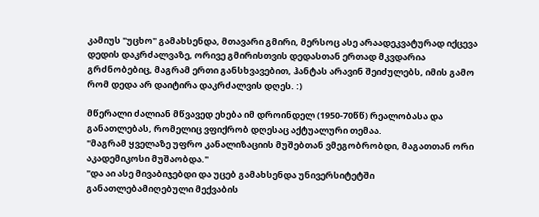კამიუს "უცხო" გამახსენდა, მთავარი გმირი, მერსოც ასე არაადეკვატურად იქცევა დედის დაკრძალვაზე, ორივე გმირისთვის დედასთან ერთად მკვდარია გრძნობებიც, მაგრამ ერთი განსხვავებით, ჰანტას არავინ შეიძულებს, იმის გამო რომ დედა არ დაიტირა დაკრძალვის დღეს. :)

მწერალი ძალიან მწვავედ ეხება იმ დროინდელ (1950-70წწ) რეალობასა და განათლებას, რომელიც ვფიქრობ დღესაც აქტუალური თემაა.
"მაგრამ ყველაზე უფრო კანალიზაციის მუშებთან ვმეგობრობდი, მაგათთან ორი აკადემიკოსი მუშაობდა."
"და აი ასე მივაბიჯებდი და უცებ გამახსენდა უნივერსიტეტში განათლებამიღებული მექვაბის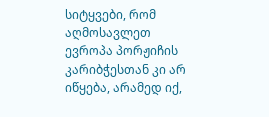სიტყვები, რომ აღმოსავლეთ ევროპა პორჟიჩის კარიბჭესთან კი არ იწყება, არამედ იქ,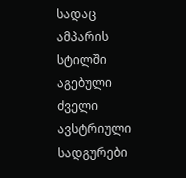სადაც ამპარის სტილში აგებული ძველი ავსტრიული სადგურები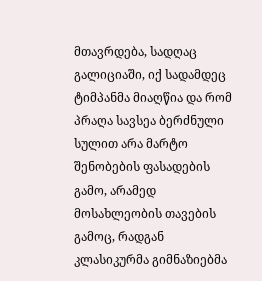მთავრდება, სადღაც გალიციაში, იქ სადამდეც ტიმპანმა მიაღწია და რომ პრაღა სავსეა ბერძნული სულით არა მარტო შენობების ფასადების გამო, არამედ მოსახლეობის თავების გამოც, რადგან კლასიკურმა გიმნაზიებმა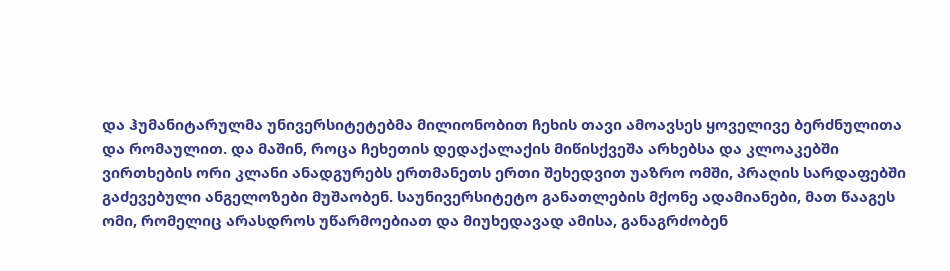და ჰუმანიტარულმა უნივერსიტეტებმა მილიონობით ჩეხის თავი ამოავსეს ყოველივე ბერძნულითა და რომაულით. და მაშინ, როცა ჩეხეთის დედაქალაქის მიწისქვეშა არხებსა და კლოაკებში ვირთხების ორი კლანი ანადგურებს ერთმანეთს ერთი შეხედვით უაზრო ომში, პრაღის სარდაფებში გაძევებული ანგელოზები მუშაობენ. საუნივერსიტეტო განათლების მქონე ადამიანები, მათ წააგეს ომი, რომელიც არასდროს უწარმოებიათ და მიუხედავად ამისა, განაგრძობენ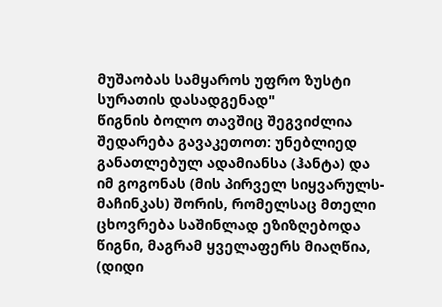მუშაობას სამყაროს უფრო ზუსტი სურათის დასადგენად"
წიგნის ბოლო თავშიც შეგვიძლია შედარება გავაკეთოთ: უნებლიედ განათლებულ ადამიანსა (ჰანტა) და იმ გოგონას (მის პირველ სიყვარულს-მაჩინკას) შორის, რომელსაც მთელი ცხოვრება საშინლად ეზიზღებოდა წიგნი, მაგრამ ყველაფერს მიაღწია,
(დიდი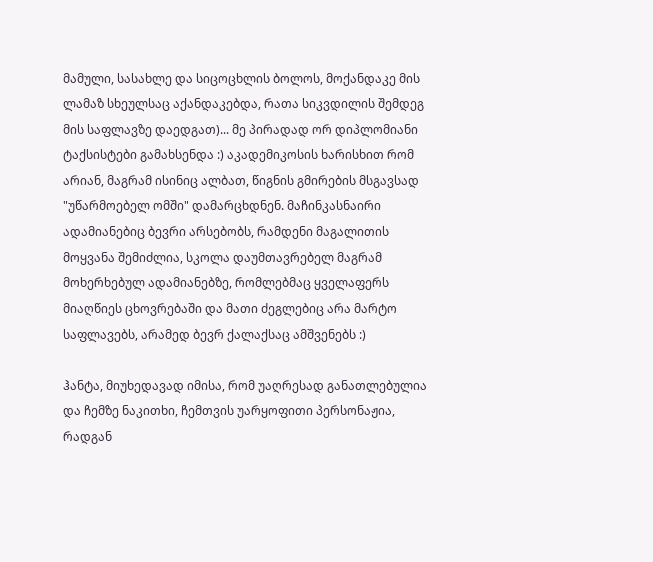მამული, სასახლე და სიცოცხლის ბოლოს, მოქანდაკე მის ლამაზ სხეულსაც აქანდაკებდა, რათა სიკვდილის შემდეგ მის საფლავზე დაედგათ)... მე პირადად ორ დიპლომიანი ტაქსისტები გამახსენდა :) აკადემიკოსის ხარისხით რომ არიან, მაგრამ ისინიც ალბათ, წიგნის გმირების მსგავსად "უწარმოებელ ომში" დამარცხდნენ. მაჩინკასნაირი ადამიანებიც ბევრი არსებობს, რამდენი მაგალითის მოყვანა შემიძლია, სკოლა დაუმთავრებელ მაგრამ მოხერხებულ ადამიანებზე, რომლებმაც ყველაფერს მიაღწიეს ცხოვრებაში და მათი ძეგლებიც არა მარტო საფლავებს, არამედ ბევრ ქალაქსაც ამშვენებს :)

ჰანტა, მიუხედავად იმისა, რომ უაღრესად განათლებულია და ჩემზე ნაკითხი, ჩემთვის უარყოფითი პერსონაჟია, რადგან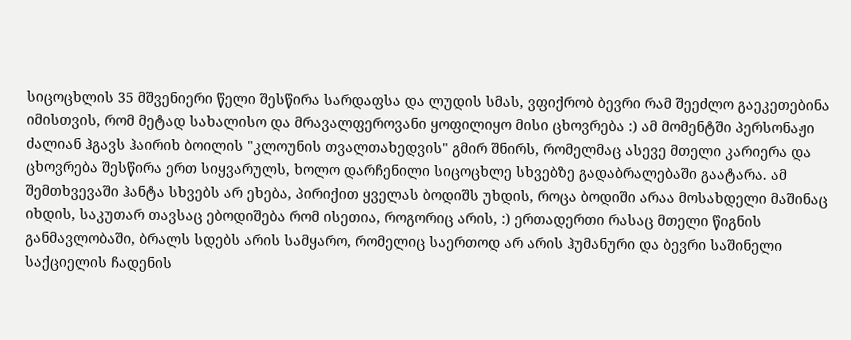სიცოცხლის 35 მშვენიერი წელი შესწირა სარდაფსა და ლუდის სმას, ვფიქრობ ბევრი რამ შეეძლო გაეკეთებინა იმისთვის, რომ მეტად სახალისო და მრავალფეროვანი ყოფილიყო მისი ცხოვრება :) ამ მომენტში პერსონაჟი ძალიან ჰგავს ჰაირიხ ბოილის "კლოუნის თვალთახედვის" გმირ შნირს, რომელმაც ასევე მთელი კარიერა და ცხოვრება შესწირა ერთ სიყვარულს, ხოლო დარჩენილი სიცოცხლე სხვებზე გადაბრალებაში გაატარა. ამ შემთხვევაში ჰანტა სხვებს არ ეხება, პირიქით ყველას ბოდიშს უხდის, როცა ბოდიში არაა მოსახდელი მაშინაც იხდის, საკუთარ თავსაც ებოდიშება რომ ისეთია, როგორიც არის, :) ერთადერთი რასაც მთელი წიგნის განმავლობაში, ბრალს სდებს არის სამყარო, რომელიც საერთოდ არ არის ჰუმანური და ბევრი საშინელი საქციელის ჩადენის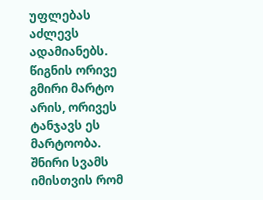უფლებას აძლევს ადამიანებს. წიგნის ორივე გმირი მარტო არის, ორივეს ტანჯავს ეს მარტოობა.
შნირი სვამს იმისთვის რომ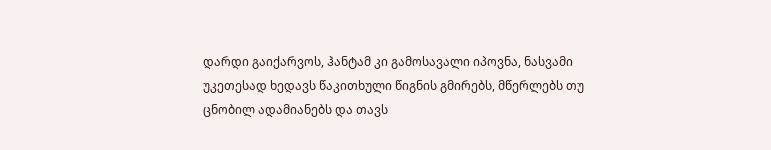დარდი გაიქარვოს, ჰანტამ კი გამოსავალი იპოვნა, ნასვამი უკეთესად ხედავს წაკითხული წიგნის გმირებს, მწერლებს თუ ცნობილ ადამიანებს და თავს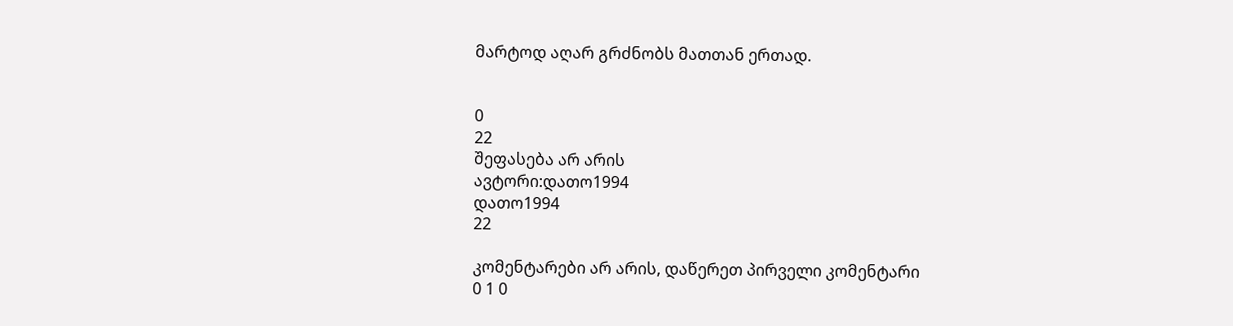მარტოდ აღარ გრძნობს მათთან ერთად.


0
22
შეფასება არ არის
ავტორი:დათო1994
დათო1994
22

კომენტარები არ არის, დაწერეთ პირველი კომენტარი
0 1 0